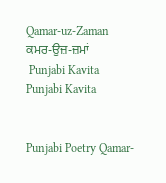Qamar-uz-Zaman
ਕਮਰ-ਉਜ਼-ਜ਼ਮਾਂ
 Punjabi Kavita
Punjabi Kavita


Punjabi Poetry Qamar-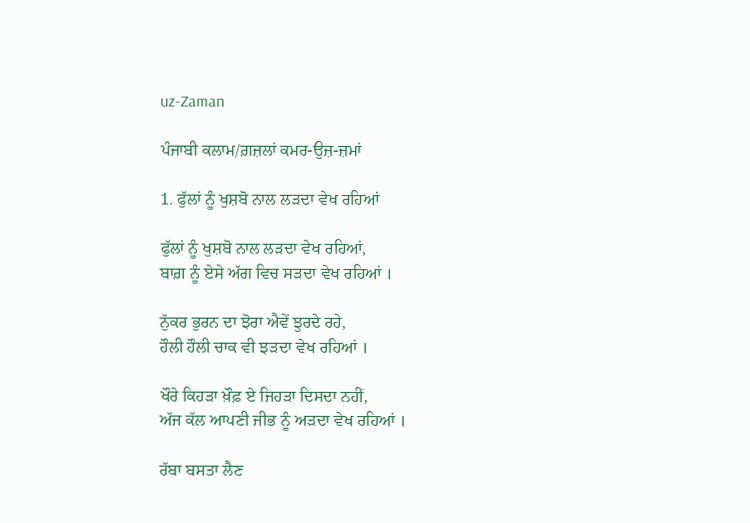uz-Zaman

ਪੰਜਾਬੀ ਕਲਾਮ/ਗ਼ਜ਼ਲਾਂ ਕਮਰ-ਉਜ਼-ਜ਼ਮਾਂ

1. ਫੁੱਲਾਂ ਨੂੰ ਖੁਸ਼ਬੋ ਨਾਲ ਲੜਦਾ ਵੇਖ ਰਹਿਆਂ

ਫੁੱਲਾਂ ਨੂੰ ਖੁਸ਼ਬੋ ਨਾਲ ਲੜਦਾ ਵੇਖ ਰਹਿਆਂ,
ਬਾਗ਼ ਨੂੰ ਏਸੇ ਅੱਗ ਵਿਚ ਸੜਦਾ ਵੇਖ ਰਹਿਆਂ ।

ਨੁੱਕਰ ਭੁਰਨ ਦਾ ਝੋਰਾ ਐਵੇਂ ਝੁਰਦੇ ਰਹੇ,
ਹੌਲੀ ਹੌਲੀ ਚਾਕ ਵੀ ਝੜਦਾ ਵੇਖ ਰਹਿਆਂ ।

ਖੌਰੇ ਕਿਹੜਾ ਖ਼ੌਫ਼ ਏ ਜਿਹੜਾ ਦਿਸਦਾ ਨਹੀਂ,
ਅੱਜ ਕੱਲ ਆਪਣੀ ਜੀਭ ਨੂੰ ਅੜਦਾ ਵੇਖ ਰਹਿਆਂ ।

ਰੱਬਾ ਬਸਤਾ ਲੈਣ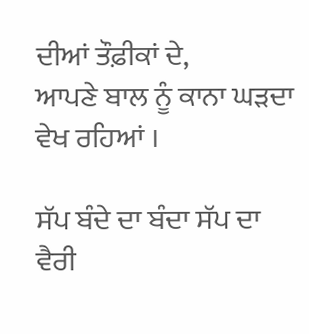ਦੀਆਂ ਤੌਫ਼ੀਕਾਂ ਦੇ,
ਆਪਣੇ ਬਾਲ ਨੂੰ ਕਾਨਾ ਘੜਦਾ ਵੇਖ ਰਹਿਆਂ ।

ਸੱਪ ਬੰਦੇ ਦਾ ਬੰਦਾ ਸੱਪ ਦਾ ਵੈਰੀ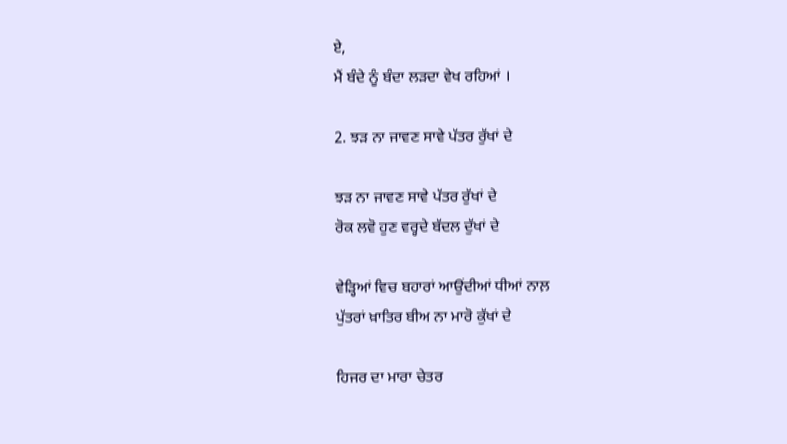ਏ,
ਮੈਂ ਬੰਦੇ ਨੂੰ ਬੰਦਾ ਲੜਦਾ ਵੇਖ ਰਹਿਆਂ ।

2. ਝੜ ਨਾ ਜਾਵਣ ਸਾਵੇ ਪੱਤਰ ਰੁੱਖਾਂ ਦੇ

ਝੜ ਨਾ ਜਾਵਣ ਸਾਵੇ ਪੱਤਰ ਰੁੱਖਾਂ ਦੇ
ਰੋਕ ਲਵੋ ਹੁਣ ਵਰ੍ਹਦੇ ਬੱਦਲ ਦੁੱਖਾਂ ਦੇ

ਵੇੜ੍ਹਿਆਂ ਵਿਚ ਬਹਾਰਾਂ ਆਉਂਦੀਆਂ ਧੀਆਂ ਨਾਲ਼
ਪੁੱਤਰਾਂ ਖ਼ਾਤਿਰ ਬੀਅ ਨਾ ਮਾਰੋ ਕੁੱਖਾਂ ਦੇ

ਹਿਜਰ ਦਾ ਮਾਰਾ ਚੇਤਰ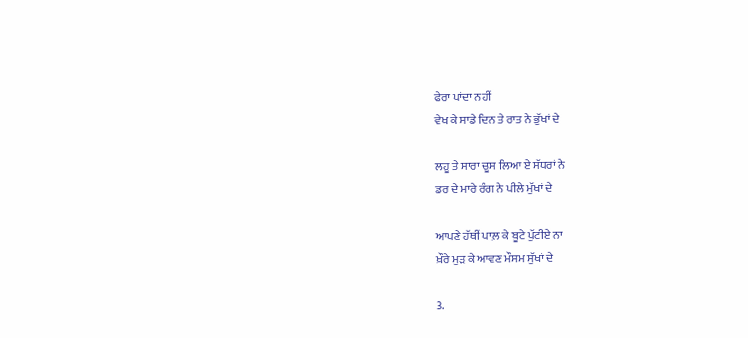ਫੇਰਾ ਪਾਂਦਾ ਨਹੀਂ
ਵੇਖ ਕੇ ਸਾਡੇ ਦਿਨ ਤੇ ਰਾਤ ਨੇ ਭੁੱਖਾਂ ਦੇ

ਲਹੂ ਤੇ ਸਾਰਾ ਚੂਸ ਲਿਆ ਏ ਸੱਧਰਾਂ ਨੇ
ਡਰ ਦੇ ਮਾਰੇ ਰੰਗ ਨੇ ਪੀਲੇ ਮੁੱਖਾਂ ਦੇ

ਆਪਣੇ ਹੱਥੀਂ ਪਾਲ਼ ਕੇ ਬੂਟੇ ਪੁੱਟੀਏ ਨਾ
ਖ਼ੌਰੇ ਮੁੜ ਕੇ ਆਵਣ ਮੌਸਮ ਸੁੱਖਾਂ ਦੇ

3.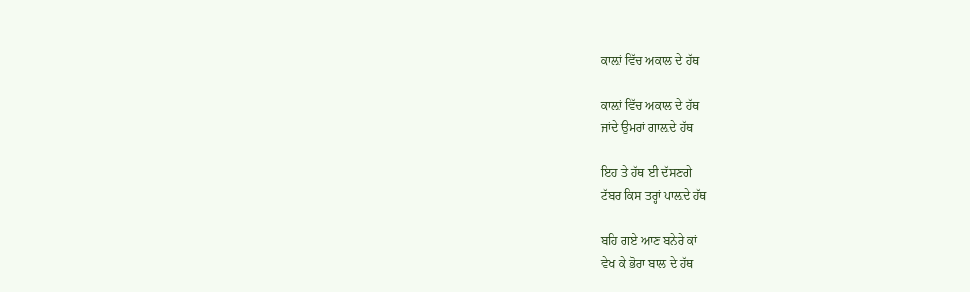ਕਾਲ਼ਾਂ ਵਿੱਚ ਅਕਾਲ ਦੇ ਹੱਥ

ਕਾਲ਼ਾਂ ਵਿੱਚ ਅਕਾਲ ਦੇ ਹੱਥ
ਜਾਂਦੇ ਉਮਰਾਂ ਗਾਲ਼ਦੇ ਹੱਥ

ਇਹ ਤੇ ਹੱਥ ਈ ਦੱਸਣਗੇ
ਟੱਬਰ ਕਿਸ ਤਰ੍ਹਾਂ ਪਾਲ਼ਦੇ ਹੱਥ

ਬਹਿ ਗਏ ਆਣ ਬਨੇਰੇ ਕਾਂ
ਵੇਖ ਕੇ ਭੋਰਾ ਬਾਲ ਦੇ ਹੱਥ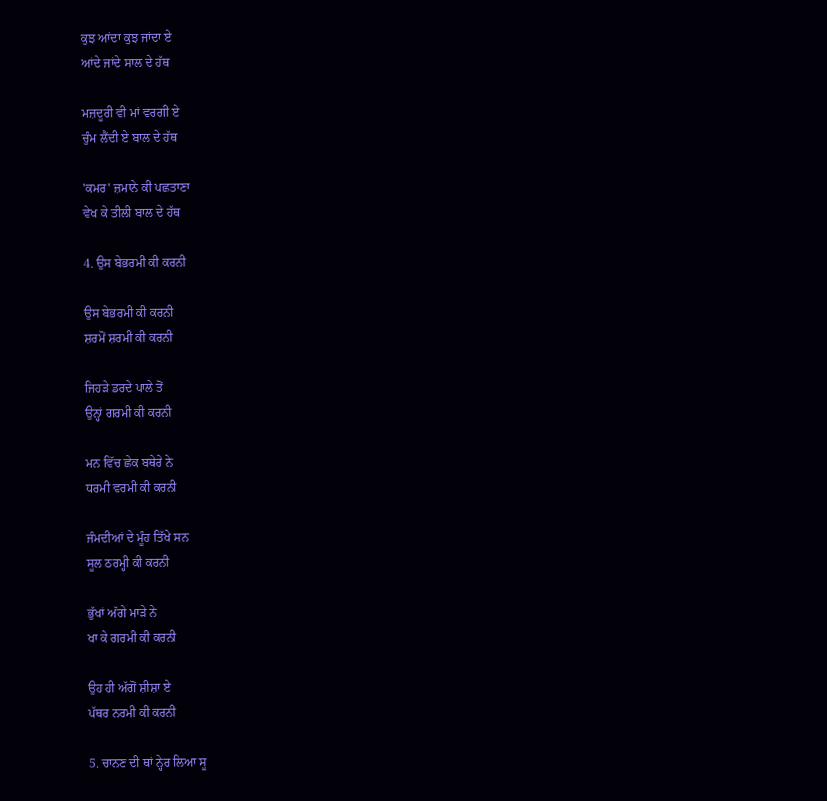ਕੁਝ ਆਂਦਾ ਕੁਝ ਜਾਂਦਾ ਏ
ਆਂਦੇ ਜਾਂਦੇ ਸਾਲ ਦੇ ਹੱਥ

ਮਜ਼ਦੂਰੀ ਵੀ ਮਾਂ ਵਰਗੀ ਏ
ਚੁੰਮ ਲੈਂਦੀ ਏ ਬਾਲ ਦੇ ਹੱਥ

'ਕਮਰ' ਜ਼ਮਾਨੇ ਕੀ ਪਛਤਾਣਾ
ਵੇਖ ਕੇ ਤੀਲੀ ਬਾਲ ਦੇ ਹੱਥ

4. ਉਸ ਬੇਭਰਮੀ ਕੀ ਕਰਨੀ

ਉਸ ਬੇਭਰਮੀ ਕੀ ਕਰਨੀ
ਸ਼ਰਮੋਂ ਸ਼ਰਮੀ ਕੀ ਕਰਨੀ

ਜਿਹੜੇ ਡਰਦੇ ਪਾਲੇ ਤੋਂ
ਉਨ੍ਹਾਂ ਗਰਮੀ ਕੀ ਕਰਨੀ

ਮਨ ਵਿੱਚ ਛੇਕ ਬਥੇਰੇ ਨੇ
ਧਰਮੀ ਵਰਮੀ ਕੀ ਕਰਨੀ

ਜੰਮਦੀਆਂ ਦੇ ਮੂੰਹ ਤਿੱਖੇ ਸਨ
ਸੂਲ ਠਰਮ੍ਹੀ ਕੀ ਕਰਨੀ

ਭੁੱਖਾਂ ਅੱਗੇ ਮਾੜੇ ਨੇ
ਖਾ ਕੇ ਗਰਮੀ ਕੀ ਕਰਨੀ

ਉਹ ਹੀ ਅੱਗੋਂ ਸ਼ੀਸ਼ਾ ਏ
ਪੱਥਰ ਨਰਮੀ ਕੀ ਕਰਨੀ

5. ਚਾਨਣ ਦੀ ਥਾਂ ਨ੍ਹੇਰ ਲਿਆ ਸੂ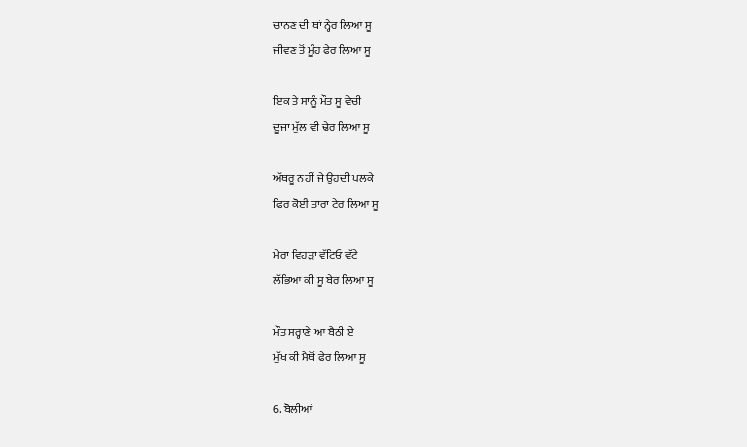ਚਾਨਣ ਦੀ ਥਾਂ ਨ੍ਹੇਰ ਲਿਆ ਸੂ
ਜੀਵਣ ਤੋਂ ਮੂੰਹ ਫੇਰ ਲਿਆ ਸੂ

ਇਕ ਤੇ ਸਾਨੂੰ ਮੌਤ ਸੂ ਵੇਚੀ
ਦੂਜਾ ਮੁੱਲ ਵੀ ਢੇਰ ਲਿਆ ਸੂ

ਅੱਥਰੂ ਨਹੀਂ ਜੇ ਉਹਦੀ ਪਲਕੇ
ਫਿਰ ਕੋਈ ਤਾਰਾ ਟੇਰ ਲਿਆ ਸੂ

ਮੇਰਾ ਵਿਹੜਾ ਵੱਟਿਓ ਵੱਟੇ
ਲੱਭਿਆ ਕੀ ਸੂ ਬੇਰ ਲਿਆ ਸੂ

ਮੌਤ ਸਰ੍ਹਾਣੇ ਆ ਬੈਠੀ ਏ
ਮੁੱਖ ਕੀ ਮੈਥੋਂ ਫੇਰ ਲਿਆ ਸੂ

6. ਬੋਲੀਆਂ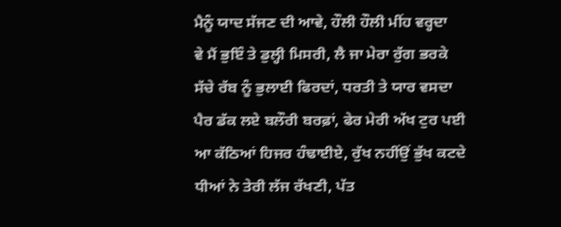ਮੈਨੂੰ ਯਾਦ ਸੱਜਣ ਦੀ ਆਵੇ, ਹੌਲੀ ਹੌਲੀ ਮੀਂਹ ਵਰ੍ਹਦਾ
ਵੇ ਮੈਂ ਭੁਇੰ ਤੇ ਡੁਲ੍ਹੀ ਮਿਸਰੀ, ਲੈ ਜਾ ਮੇਰਾ ਰੁੱਗ ਭਰਕੇ
ਸੱਚੇ ਰੱਬ ਨੂੰ ਭੁਲਾਈ ਫਿਰਦਾਂ, ਧਰਤੀ ਤੇ ਯਾਰ ਵਸਦਾ
ਪੈਰ ਡੱਕ ਲਏ ਬਲੌਰੀ ਬਰਫ਼ਾਂ, ਫੇਰ ਮੇਰੀ ਅੱਖ ਟੁਰ ਪਈ
ਆ ਕੱਠਿਆਂ ਹਿਜਰ ਹੰਢਾਈਏ, ਰੁੱਖ ਨਹੀਂਉਂ ਭੁੱਖ ਕਟਦੇ
ਧੀਆਂ ਨੇ ਤੇਰੀ ਲੱਜ ਰੱਖਣੀ, ਪੱਤ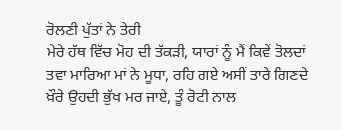ਰੋਲਣੀ ਪੁੱਤਾਂ ਨੇ ਤੇਰੀ
ਮੇਰੇ ਹੱਥ ਵਿੱਚ ਮੋਹ ਦੀ ਤੱਕੜੀ, ਯਾਰਾਂ ਨੂੰ ਮੈਂ ਕਿਵੇਂ ਤੋਲਦਾਂ
ਤਵਾ ਮਾਰਿਆ ਮਾਂ ਨੇ ਮੂਧਾ, ਰਹਿ ਗਏ ਅਸੀਂ ਤਾਰੇ ਗਿਣਦੇ
ਖ਼ੌਰੇ ਉਹਦੀ ਭੁੱਖ ਮਰ ਜਾਏ, ਤੂੰ ਰੋਟੀ ਨਾਲ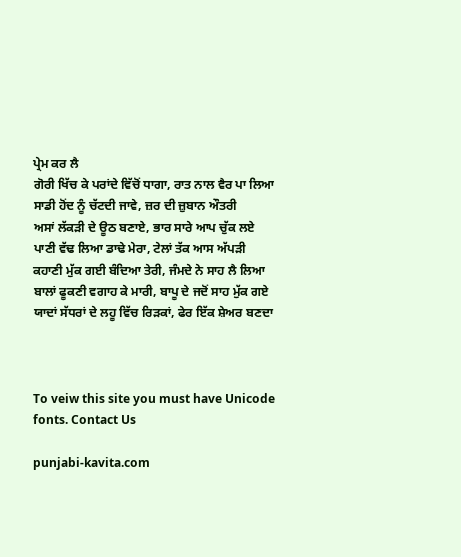ਪ੍ਰੇਮ ਕਰ ਲੈ
ਗੋਰੀ ਖਿੱਚ ਕੇ ਪਰਾਂਦੇ ਵਿੱਚੋਂ ਧਾਗਾ, ਰਾਤ ਨਾਲ ਵੈਰ ਪਾ ਲਿਆ
ਸਾਡੀ ਹੋਂਦ ਨੂੰ ਚੱਟਦੀ ਜਾਵੇ, ਜ਼ਰ ਦੀ ਜ਼ੁਬਾਨ ਔਤਰੀ
ਅਸਾਂ ਲੱਕੜੀ ਦੇ ਊਠ ਬਣਾਏ, ਭਾਰ ਸਾਰੇ ਆਪ ਚੁੱਕ ਲਏ
ਪਾਣੀ ਵੱਢ ਲਿਆ ਡਾਢੇ ਮੇਰਾ, ਟੇਲਾਂ ਤੱਕ ਆਸ ਅੱਪੜੀ
ਕਹਾਣੀ ਮੁੱਕ ਗਈ ਬੰਦਿਆ ਤੇਰੀ, ਜੰਮਦੇ ਨੇ ਸਾਹ ਲੈ ਲਿਆ
ਬਾਲਾਂ ਫੂਕਣੀ ਵਗਾਹ ਕੇ ਮਾਰੀ, ਬਾਪੂ ਦੇ ਜਦੋਂ ਸਾਹ ਮੁੱਕ ਗਏ
ਯਾਦਾਂ ਸੱਧਰਾਂ ਦੇ ਲਹੂ ਵਿੱਚ ਰਿੜਕਾਂ, ਫੇਰ ਇੱਕ ਸ਼ੇਅਰ ਬਣਦਾ



To veiw this site you must have Unicode fonts. Contact Us

punjabi-kavita.com